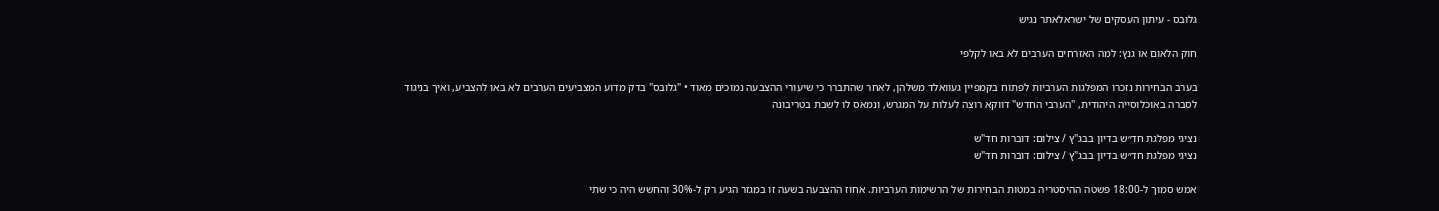גלובס - עיתון העסקים של ישראלאתר נגיש

חוק הלאום או גנץ: למה האזרחים הערבים לא באו לקלפי

בערב הבחירות נזכרו המפלגות הערביות לפתוח בקמפיין געוואלד משלהן, לאחר שהתברר כי שיעורי ההצבעה נמוכים מאוד • "גלובס" בדק מדוע המצביעים הערבים לא באו להצביע, ואיך בניגוד לסברה באוכלוסייה היהודית, "הערבי החדש" דווקא רוצה לעלות על המגרש, ונמאס לו לשבת בטריבונה

נציגי מפלגת חד״ש בדיון בבג"ץ / צילום: דוברות חד"ש
נציגי מפלגת חד״ש בדיון בבג"ץ / צילום: דוברות חד"ש

אמש סמוך ל-18:00 פשטה ההיסטריה במטות הבחירות של הרשימות הערביות. אחוז ההצבעה בשעה זו במגזר הגיע רק ל-30% והחשש היה כי שתי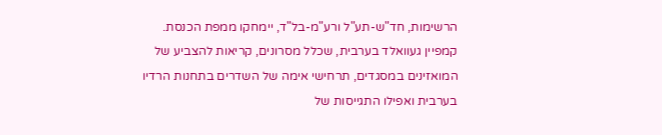הרשימות, חד"ש-תע"ל ורע"מ-בל"ד, יימחקו ממפת הכנסת. קמפיין געוואלד בערבית, שכלל מסרונים, קריאות להצביע של המואזינים במסגדים, תרחישי אימה של השדרים בתחנות הרדיו בערבית ואפילו התגייסות של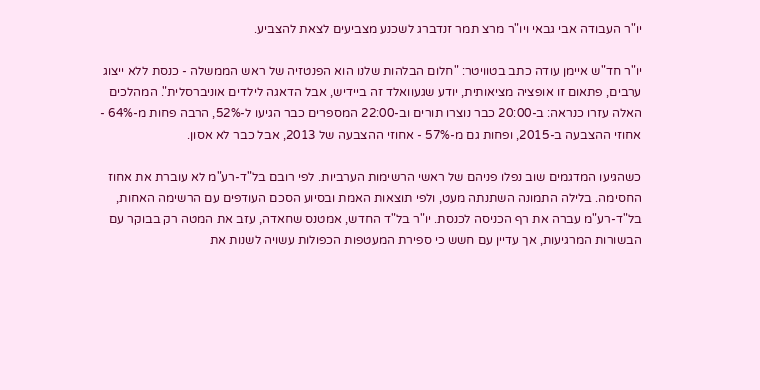יו"ר העבודה אבי גבאי ויו"ר מרצ תמר זנדברג לשכנע מצביעים לצאת להצביע.

יו"ר חד"ש איימן עודה כתב בטוויטר: "חלום הבלהות שלנו הוא הפנטזיה של ראש הממשלה - כנסת ללא ייצוג ערבים, פתאום זו אופציה מציאותית, יודע שגעוואלד זה ביידיש, אבל הדאגה לילדים אוניברסלית". המהלכים האלה עזרו כנראה: ב-20:00 כבר נוצרו תורים וב-22:00 המספרים כבר הגיעו ל-52%, הרבה פחות מ-64% - אחוזי ההצבעה ב-2015, ופחות גם מ-57% - אחוזי ההצבעה של 2013, אבל כבר לא אסון.

כשהגיעו המדגמים שוב נפלו פניהם של ראשי הרשימות הערביות. לפי רובם בל"ד-רע"מ לא עוברת את אחוז החסימה. בלילה התמונה השתנתה מעט, ולפי תוצאות האמת ובסיוע הסכם העודפים עם הרשימה האחות, בל"ד-רע"מ עברה את רף הכניסה לכנסת. יו"ר בל"ד החדש, אמטנס שחאדה, עזב את המטה רק בבוקר עם הבשורות המרגיעות, אך עדיין עם חשש כי ספירת המעטפות הכפולות עשויה לשנות את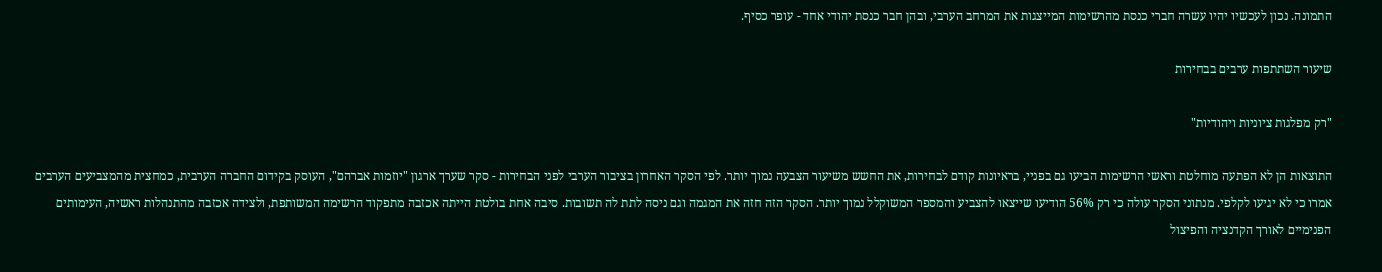התמונה. נכון לעכשיו יהיו עשרה חברי כנסת מהרשימות המייצגות את המרחב הערבי, ובהן חבר כנסת יהודי אחד - עופר כסיף.

שיעור השתתפות ערבים בבחירות

"רק מפלגות ציוניות ויהודיות"

התוצאות הן לא הפתעה מוחלטת וראשי הרשימות הביעו גם בפניי, בראיונות קודם לבחירות, את החשש משיעור הצבעה נמוך יותר. לפי הסקר האחרון בציבור הערבי לפני הבחירות - סקר שערך ארגון "יוזמות אברהם", העוסק בקידום החברה הערבית, כמחצית מהמצביעים הערבים אמרו כי לא יגיעו לקלפי. מנתוני הסקר עולה כי רק 56% הודיעו שייצאו להצביע והמספר המשוקלל נמוך יותר. הסקר הזה חזה את המגמה וגם ניסה לתת לה תשובות. סיבה אחת בולטת הייתה אכזבה מתפקוד הרשימה המשותפת, ולצידה אכזבה מהתנהלות ראשיה, העימותים הפנימיים לאורך הקדנציה והפיצול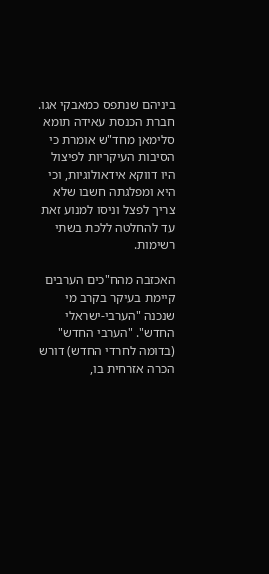ביניהם שנתפס כמאבקי אגו. חברת הכנסת עאידה תומא סלימאן מחד"ש אומרת כי הסיבות העיקריות לפיצול היו דווקא אידאולוגיות, וכי היא ומפלגתה חשבו שלא צריך לפצל וניסו למנוע זאת עד להחלטה ללכת בשתי רשימות.

האכזבה מהח"כים הערבים קיימת בעיקר בקרב מי שנכנה "הערבי-ישראלי החדש". "הערבי החדש" (בדומה לחרדי החדש) דורש הכרה אזרחית בו,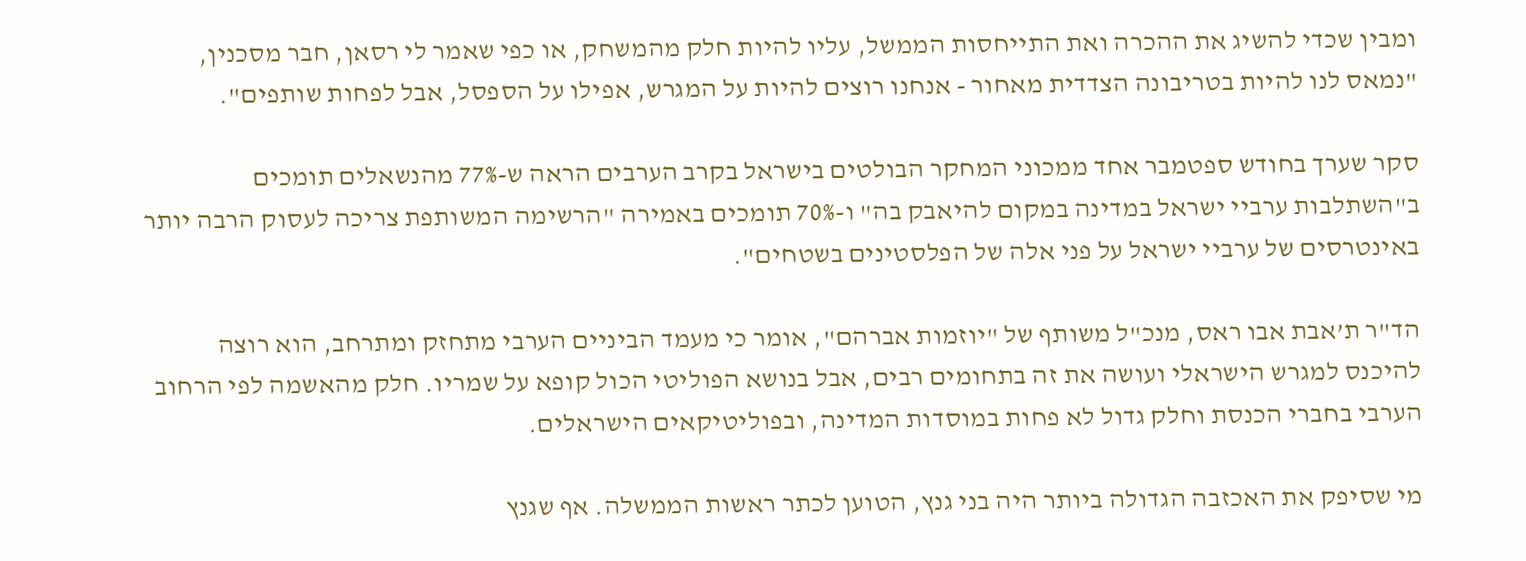ומבין שכדי להשיג את ההכרה ואת התייחסות הממשל, עליו להיות חלק מהמשחק, או כפי שאמר לי רסאן, חבר מסכנין, "נמאס לנו להיות בטריבונה הצדדית מאחור - אנחנו רוצים להיות על המגרש, אפילו על הספסל, אבל לפחות שותפים".

סקר שערך בחודש ספטמבר אחד ממכוני המחקר הבולטים בישראל בקרב הערבים הראה ש-77% מהנשאלים תומכים ב"השתלבות ערביי ישראל במדינה במקום להיאבק בה" ו-70% תומכים באמירה "הרשימה המשותפת צריכה לעסוק הרבה יותר באינטרסים של ערביי ישראל על פני אלה של הפלסטינים בשטחים".

הד"ר ת’אבת אבו ראס, מנכ"ל משותף של "יוזמות אברהם", אומר כי מעמד הביניים הערבי מתחזק ומתרחב, הוא רוצה להיכנס למגרש הישראלי ועושה את זה בתחומים רבים, אבל בנושא הפוליטי הכול קופא על שמריו. חלק מהאשמה לפי הרחוב הערבי בחברי הכנסת וחלק גדול לא פחות במוסדות המדינה, ובפוליטיקאים הישראלים.

מי שסיפק את האכזבה הגדולה ביותר היה בני גנץ, הטוען לכתר ראשות הממשלה. אף שגנץ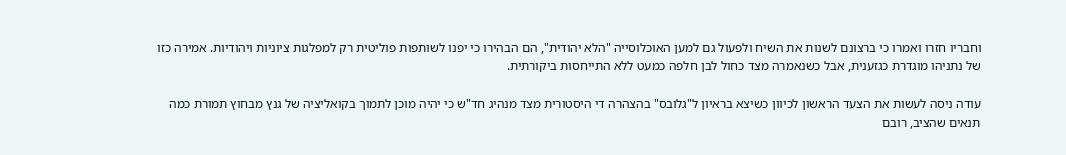וחבריו חזרו ואמרו כי ברצונם לשנות את השיח ולפעול גם למען האוכלוסייה "הלא יהודית", הם הבהירו כי יפנו לשותפות פוליטית רק למפלגות ציוניות ויהודיות. אמירה כזו של נתניהו מוגדרת כגזענית, אבל כשנאמרה מצד כחול לבן חלפה כמעט ללא התייחסות ביקורתית.

עודה ניסה לעשות את הצעד הראשון לכיוון כשיצא בראיון ל"גלובס" בהצהרה די היסטורית מצד מנהיג חד"ש כי יהיה מוכן לתמוך בקואליציה של גנץ מבחוץ תמורת כמה תנאים שהציב, רובם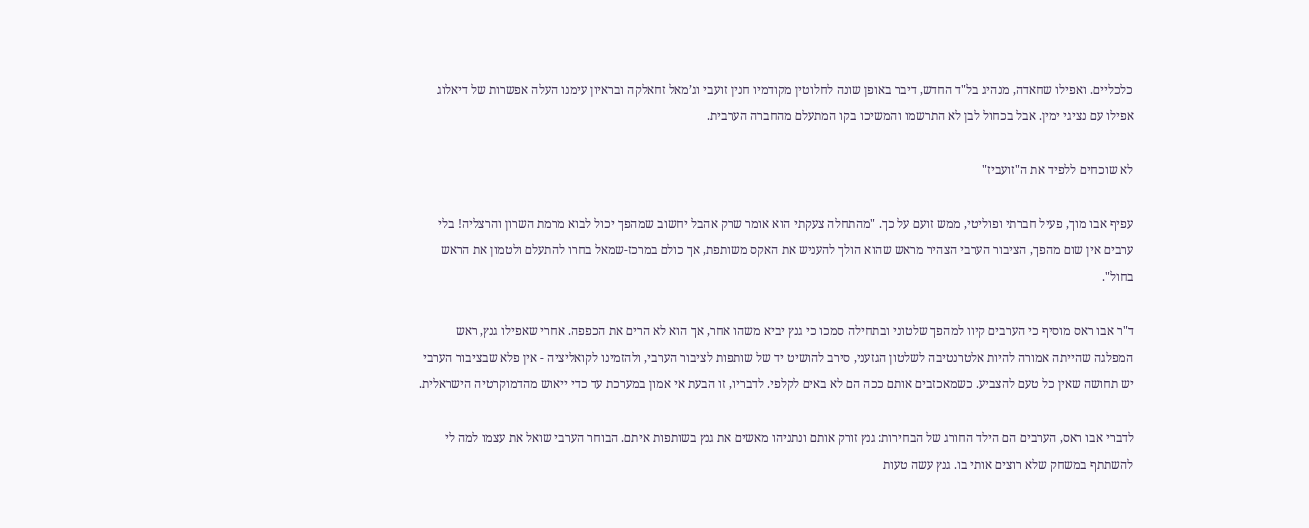כלכליים. ואפילו שחאדה, מנהיג בל"ד החדש, דיבר באופן שונה לחלוטין מקודמיו חנין זועבי וג’מאל זחאלקה ובראיון עימנו העלה אפשרות של דיאלוג אפילו עם נציגי ימין. אבל בכחול לבן לא התרשמו והמשיכו בקו המתעלם מהחברה הערבית.

לא שוכחים ללפיד את ה"זועביז"

עפיף אבו מוך, פעיל חברתי ופוליטי, ממש זועם על כך. "מהתחלה צעקתי הוא אומר שרק אהבל יחשוב שמהפך יכול לבוא מרמת השרון והרצליה! בלי ערבים אין שום מהפך, הציבור הערבי הצהיר מראש שהוא הולך להעניש את האקס משותפת, אך כולם במרכז-שמאל בחרו להתעלם ולטמון את הראש בחול".

ד"ר אבו ראס מוסיף כי הערבים קיוו למהפך שלטוני ובתחילה סמכו כי גנץ יביא משהו אחר, אך הוא לא הרים את הכפפה. אחרי שאפילו גנץ, ראש המפלגה שהייתה אמורה להיות אלטרנטיבה לשלטון הגזעני, סירב להושיט יד של שותפות לציבור הערבי, ולהזמינו לקואליציה - אין פלא שבציבור הערבי יש תחושה שאין כל טעם להצביע. כשמאכזבים אותם ככה הם לא באים לקלפי. לדבריו, זו הבעת אי אמון במערכת עד כדי ייאוש מהדמוקרטיה הישראלית.

לדברי אבו ראס, הערבים הם הילד החורג של הבחירות: גנץ זורק אותם ונתניהו מאשים את גנץ בשותפות איתם. הבוחר הערבי שואל את עצמו למה לי להשתתף במשחק שלא רוצים אותי בו. גנץ עשה טעות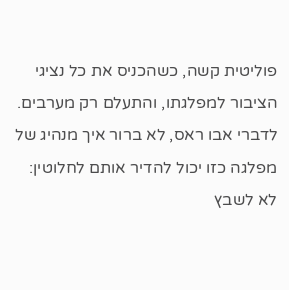פוליטית קשה, כשהכניס את כל נציגי הציבור למפלגתו, והתעלם רק מערבים. לדברי אבו ראס, לא ברור איך מנהיג של מפלגה כזו יכול להדיר אותם לחלוטין: לא לשבץ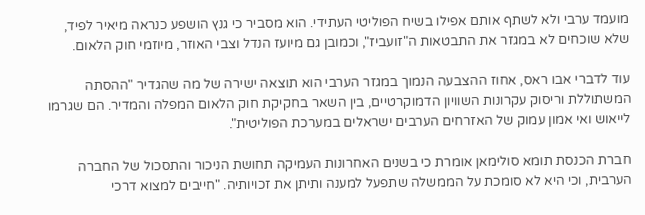מועמד ערבי ולא לשתף אותם אפילו בשיח הפוליטי העתידי. הוא מסביר כי גנץ הושפע כנראה מיאיר לפיד, שלא שוכחים לא במגזר את התבטאות ה"זועביז", וכמובן גם מיועז הנדל וצבי האוזר, מיוזמי חוק הלאום.

עוד לדברי אבו ראס, אחוז ההצבעה הנמוך במגזר הערבי הוא תוצאה ישירה של מה שהגדיר "ההסתה המשתוללת וריסוק עקרונות השוויון הדמוקרטיים, בין השאר בחקיקת חוק הלאום המפלה והמדיר. הם שגרמו לייאוש ואי אמון עמוק של האזרחים הערבים ישראלים במערכת הפוליטית".

חברת הכנסת תומא סולימאן אומרת כי בשנים האחרונות העמיקה תחושת הניכור והתסכול של החברה הערבית, וכי היא לא סומכת על הממשלה שתפעל למענה ותיתן את זכויותיה. "חייבים למצוא דרכי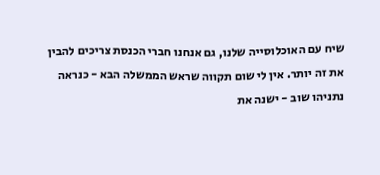שיח עם האוכלוסייה שלנו, גם אנחנו חברי הכנסת צריכים להבין את זה יותר. אין לי שום תקווה שראש הממשלה הבא - כנראה נתניהו שוב - ישנה את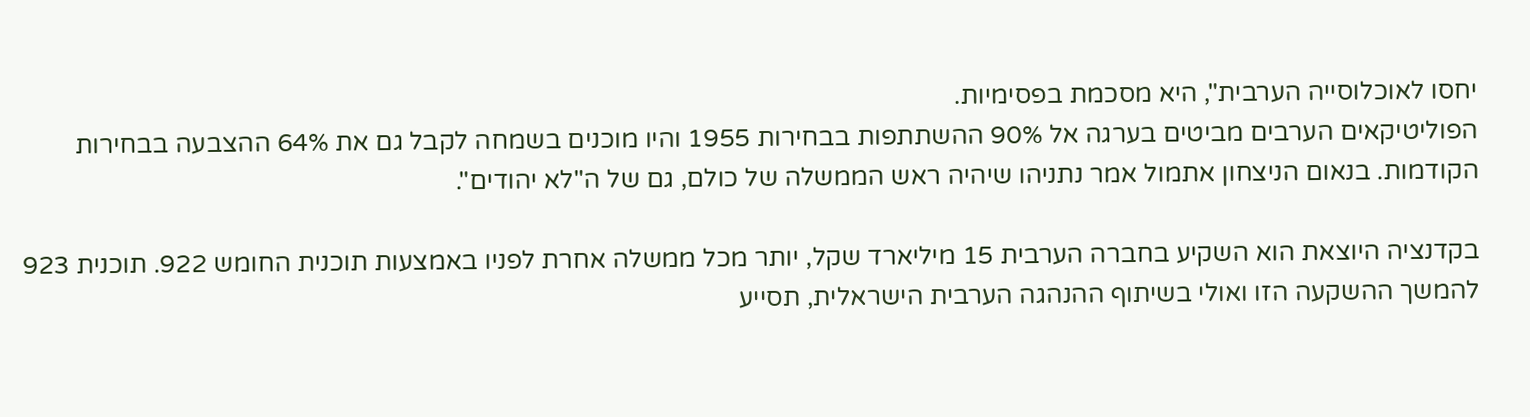יחסו לאוכלוסייה הערבית", היא מסכמת בפסימיות.
הפוליטיקאים הערבים מביטים בערגה אל 90% ההשתתפות בבחירות 1955 והיו מוכנים בשמחה לקבל גם את 64% ההצבעה בבחירות הקודמות. בנאום הניצחון אתמול אמר נתניהו שיהיה ראש הממשלה של כולם, גם של ה"לא יהודים".

בקדנציה היוצאת הוא השקיע בחברה הערבית 15 מיליארד שקל, יותר מכל ממשלה אחרת לפניו באמצעות תוכנית החומש 922. תוכנית 923 להמשך ההשקעה הזו ואולי בשיתוף ההנהגה הערבית הישראלית, תסייע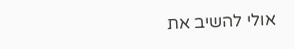אולי להשיב את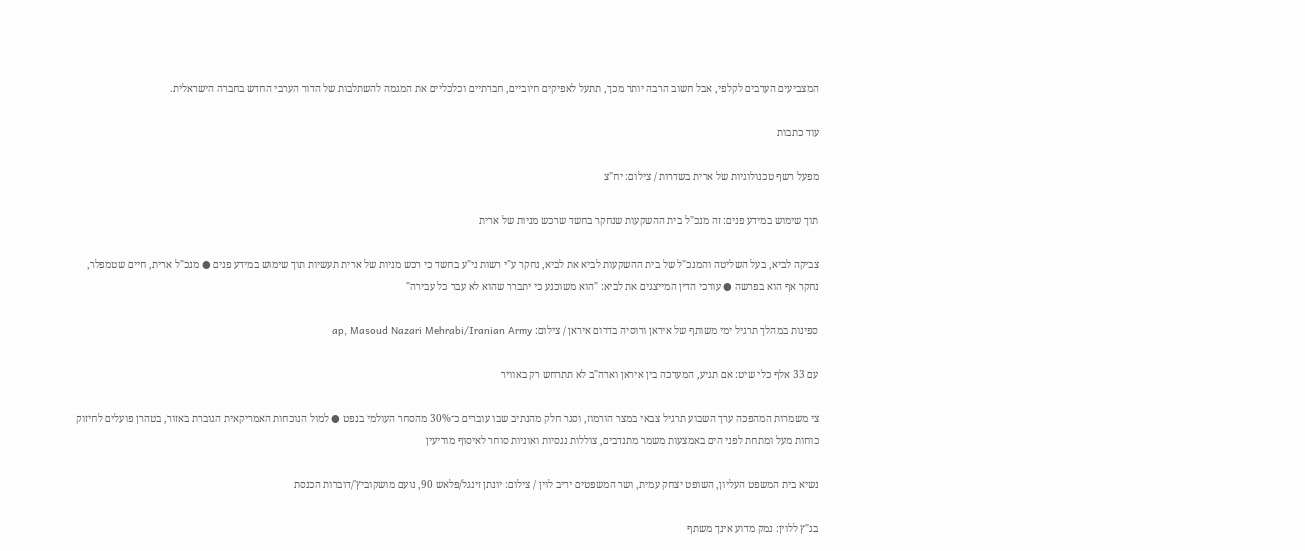המצביעים הערבים לקלפי, אבל חשוב הרבה יותר מכך, תתעל לאפיקים חיוביים, חברתיים וכלכליים את המגמה להשתלבות של הדור הערבי החדש בחברה הישראלית.

עוד כתבות

מפעל רשף טכנולוגיות של ארית בשדרות / צילום: יח''צ

תוך שימוש במידע פנים: זה מנכ"ל בית ההשקעות שנחקר בחשד שרכש מניות של ארית

צביקה לביא, בעל השליטה והמנכ"ל של בית ההשקעות לביא את לביא, נחקר ע"י רשות ני"ע בחשד כי רכש מניות של ארית תעשיות תוך שימוש במידע פנים ● מנכ"ל ארית, חיים שטמפלר, נחקר אף הוא בפרשה ● עורכי הדין המייצגים את לביא: "הוא משוכנע כי יתברר שהוא לא עבר כל עבירה"

ספינות במהלך תרגיל ימי משותף של איראן ורוסיה בדרום איראן / צילום: ap, Masoud Nazari Mehrabi/Iranian Army

עם 33 אלף כלי שיט: אם תגיע, המערכה בין איראן וארה"ב לא תתרחש רק באוויר

צי משמרות המהפכה ערך השבוע תרגיל צבאי במצר הורמוז, וסגר חלק מהנתיב שבו עוברים כ־30% מהסחר העולמי בנפט ● למול הנוכחות האמריקאית הגוברת באזור, בטהרן פועלים לחיזוק כוחות מעל ומתחת לפני הים באמצעות משמר מתנדבים, צוללות ננסיות ואוניות סוחר לאיסוף מודיעין

נשיא בית המשפט העליון, השופט יצחק עמית, ושר המשפטים יריב לוין / צילום: יונתן זינגל/פלאש 90, נועם מושקוביץ'/דוברות הכנסת

בג"ץ ללוין: נמק מדוע אינך משתף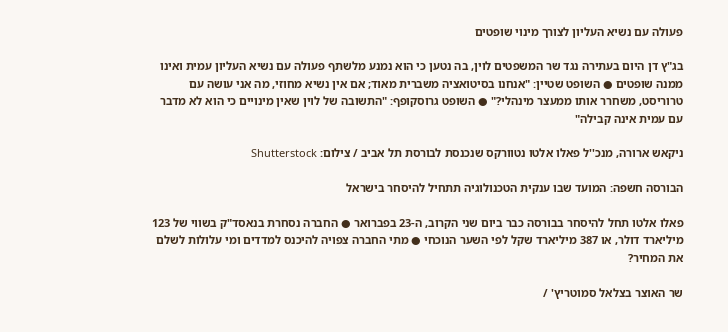פעולה עם נשיא העליון לצורך מינוי שופטים

בג"ץ דן היום בעתירה נגד שר המשפטים לוין, בה נטען כי הוא נמנע מלשתף פעולה עם נשיא העליון עמית ואינו ממנה שופטים ● השופט שטיין: "אנחנו בסיטואציה משברית מאוד; אם אין נשיא מחוזי, מה אני עושה עם טרוריסט, משחרר אותו ממעצר מינהלי?" ● השופט גרוסקופף: "התשובה של לוין שאין מינויים כי הוא לא מדבר עם עמית אינה קבילה"

ניקאש ארורה, מנכ''ל פאלו אלטו נטוורקס שנכנסת לבורסת תל אביב / צילום: Shutterstock

הבורסה חשפה: המועד שבו ענקית הטכנולוגיה תתחיל להיסחר בישראל

פאלו אלטו תחל להיסחר בבורסה כבר ביום שני הקרוב, ה-23 בפברואר ● החברה נסחרת בנאסד"ק בשווי של 123 מיליארד דולר, או 387 מיליארד שקל לפי השער הנוכחי ● מתי החברה צפויה להיכנס למדדים ומי עלולות לשלם את המחיר?

שר האוצר בצלאל סמוטריץ' /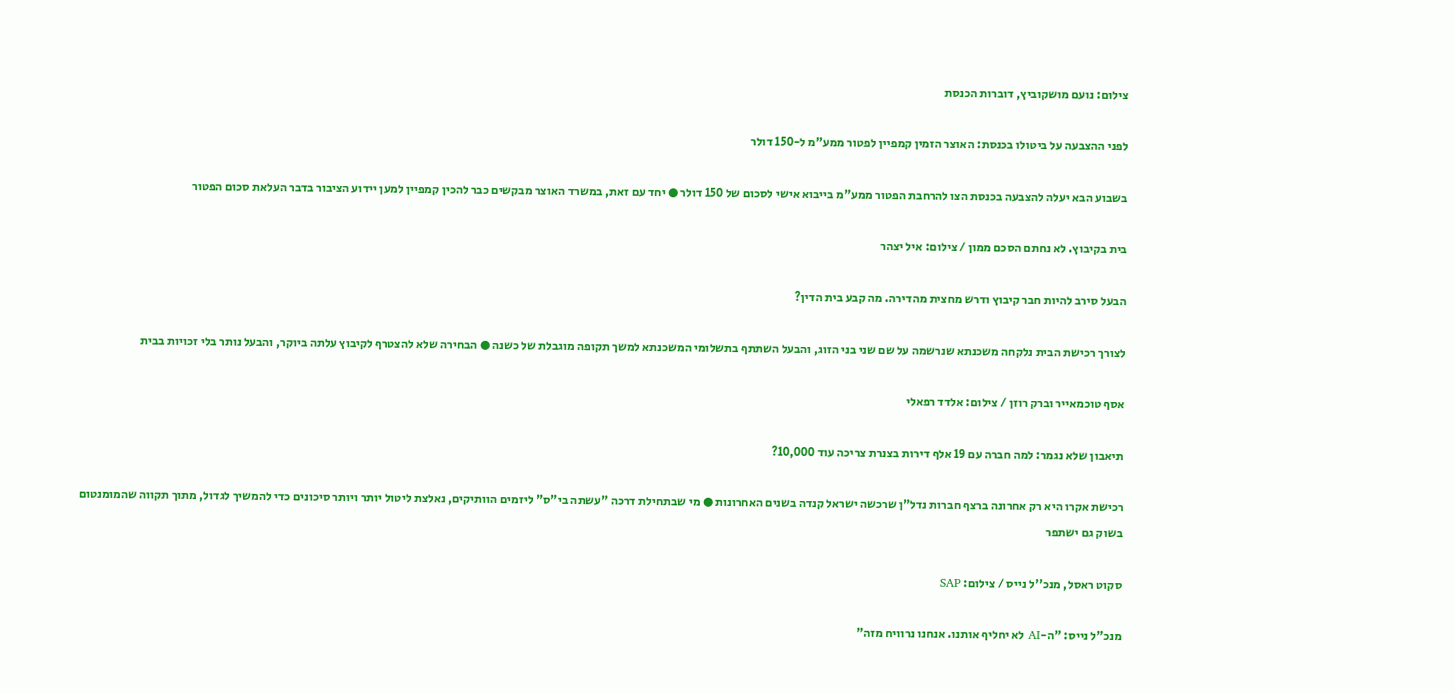צילום: נועם מושקוביץ, דוברות הכנסת

לפני ההצבעה על ביטולו בכנסת: האוצר הזמין קמפיין לפטור ממע"מ ל-150 דולר

בשבוע הבא יעלה להצבעה בכנסת הצו להרחבת הפטור ממע"מ בייבוא אישי לסכום של 150 דולר ● יחד עם זאת, במשרד האוצר מבקשים כבר להכין קמפיין למען יידוע הציבור בדבר העלאת סכום הפטור

בית בקיבוץ. לא נחתם הסכם ממון / צילום: איל יצהר

הבעל סירב להיות חבר קיבוץ ודרש מחצית מהדירה. מה קבע בית הדין?

לצורך רכישת הבית נלקחה משכנתא שנרשמה על שם שני בני הזוג, והבעל השתתף בתשלומי המשכנתא למשך תקופה מוגבלת של כשנה ● הבחירה שלא להצטרף לקיבוץ עלתה ביוקר, והבעל נותר בלי זכויות בבית

אסף טוכמאייר וברק רוזן / צילום: אלדד רפאלי

תיאבון שלא נגמר: למה חברה עם 19 אלף דירות בצנרת צריכה עוד 10,000?

רכישת אקרו היא רק אחרונה ברצף חברות נדל"ן שרכשה ישראל קנדה בשנים האחרונות ● מי שבתחילת דרכה "עשתה בי"ס" ליזמים הוותיקים, נאלצת ליטול יותר ויותר סיכונים כדי להמשיך לגדול, מתוך תקווה שהמומנטום בשוק גם ישתפר

סקוט ראסל, מנכ''ל נייס / צילום: SAP

מנכ"ל נייס: "ה-AI לא יחליף אותנו. אנחנו נרוויח מזה"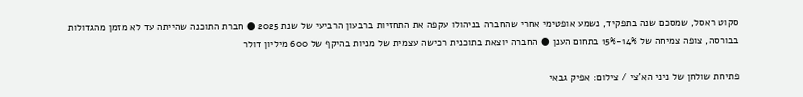סקוט ראסל, שמסכם שנה בתפקיד, נשמע אופטימי אחרי שהחברה בניהולו עקפה את התחזיות ברבעון הרביעי של שנת 2025 ● חברת התוכנה שהייתה עד לא מזמן מהגדולות בבורסה, צופה צמיחה של 14%-15% בתחום הענן ● החברה יוצאת בתוכנית רכישה עצמית של מניות בהיקף של 600 מיליון דולר

פתיחת שולחן של ניני הא'צי / צילום: אפיק גבאי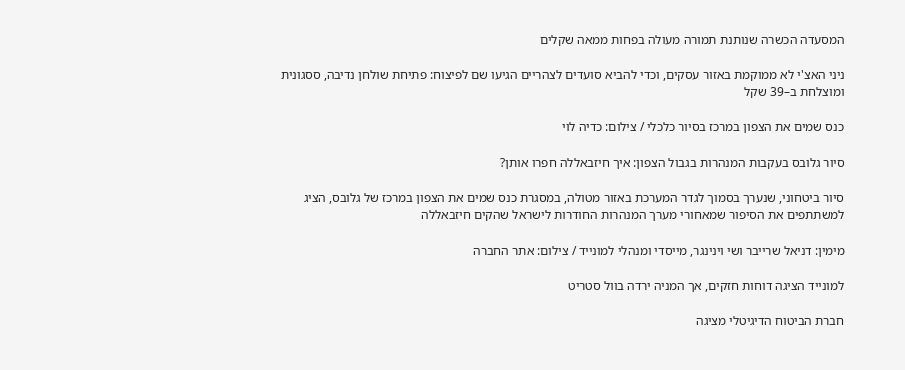המסעדה הכשרה שנותנת תמורה מעולה בפחות ממאה שקלים

ניני האצ'י לא ממוקמת באזור עסקים, וכדי להביא סועדים לצהריים הגיעו שם לפיצוח: פתיחת שולחן נדיבה, ססגונית ומוצלחת ב–39 שקל

כנס שמים את הצפון במרכז בסיור כלכלי / צילום: כדיה לוי

סיור גלובס בעקבות המנהרות בגבול הצפון: איך חיזבאללה חפרו אותן?

סיור ביטחוני, שנערך בסמוך לגדר המערכת באזור מטולה, במסגרת כנס שמים את הצפון במרכז של גלובס, הציג למשתתפים את הסיפור שמאחורי מערך המנהרות החודרות לישראל שהקים חיזבאללה

מימין: דניאל שרייבר ושי וינינגר, מייסדי ומנהלי למונייד / צילום: אתר החברה

למונייד הציגה דוחות חזקים, אך המניה ירדה בוול סטריט

חברת הביטוח הדיגיטלי מציגה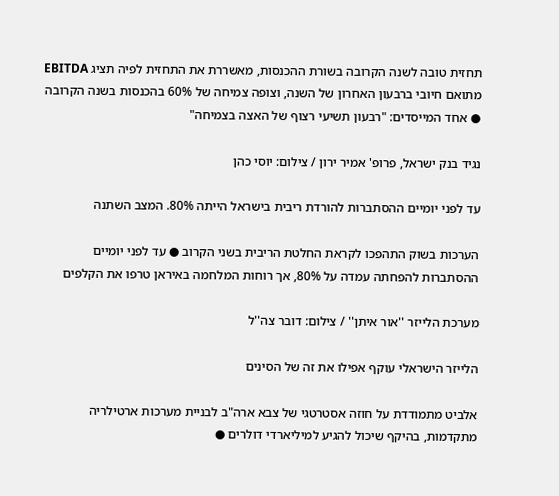תחזית טובה לשנה הקרובה בשורת ההכנסות, מאשררת את התחזית לפיה תציג EBITDA מתואם חיובי ברבעון האחרון של השנה, וצופה צמיחה של 60% בהכנסות בשנה הקרובה ● אחד המייסדים: "רבעון תשיעי רצוף של האצה בצמיחה"

נגיד בנק ישראל, פרופ' אמיר ירון / צילום: יוסי כהן

עד לפני יומיים ההסתברות להורדת ריבית בישראל הייתה 80%. המצב השתנה

הערכות בשוק התהפכו לקראת החלטת הריבית בשני הקרוב ● עד לפני יומיים ההסתברות להפחתה עמדה על 80%, אך רוחות המלחמה באיראן טרפו את הקלפים

מערכת הלייזר ''אור איתן'' / צילום: דובר צה''ל

הלייזר הישראלי עוקף אפילו את זה של הסינים

אלביט מתמודדת על חוזה אסטרטגי של צבא ארה"ב לבניית מערכות ארטילריה מתקדמות, בהיקף שיכול להגיע למיליארדי דולרים ●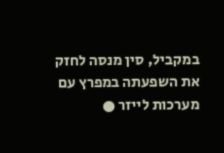במקביל, סין מנסה לחזק את השפעתה במפרץ עם מערכות לייזר ●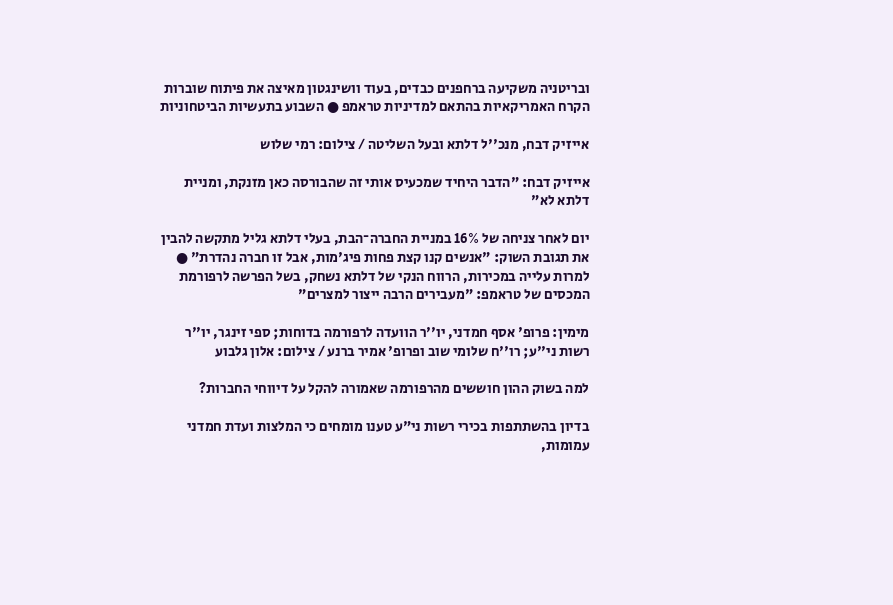ובריטניה משקיעה ברחפנים כבדים, בעוד וושינגטון מאיצה את פיתוח שוברות הקרח האמריקאיות בהתאם למדיניות טראמפ ● השבוע בתעשיות הביטחוניות

אייזיק דבח, מנכ''ל דלתא ובעל השליטה / צילום: רמי שלוש

אייזיק דבח: "הדבר היחיד שמכעיס אותי זה שהבורסה כאן מזנקת, ומניית דלתא לא"

יום לאחר צניחה של 16% במניית החברה־הבת, בעלי דלתא גליל מתקשה להבין את תגובת השוק: "אנשים קנו קצת פחות פיג'מות, אבל זו חברה נהדרת" ● למרות עלייה במכירות, הרווח הנקי של דלתא נשחק, בשל הפרשה לרפורמת המכסים של טראמפ: "מעבירים הרבה ייצור למצרים"

מימין: פרופ' אסף חמדני, יו''ר הוועדה לרפורמה בדוחות; ספי זינגר, יו''ר רשות ני''ע; רו''ח שלומי שוב ופרופ' אמיר ברנע / צילום: אלון גלבוע

למה בשוק ההון חוששים מהרפורמה שאמורה להקל על דיווחי החברות?

בדיון בהשתתפות בכירי רשות ני"ע טענו מומחים כי המלצות ועדת חמדני עמומות,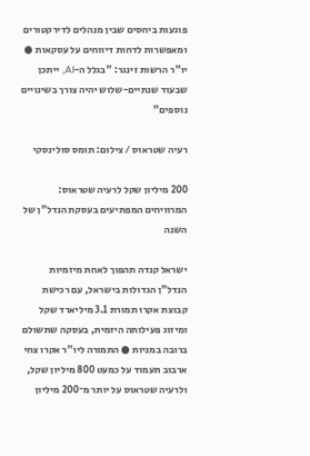פוגעות ביחסים שבין מנהלים לדירקטורים ומאפשרות לדחות דיווחים על עסקאות ● יו"ר הרשות זינגר: "בגלל ה-AI, ייתכן שבעוד שנתיים-שלוש יהיה צורך בשינויים נוספים"

רעיה שטראוס / צילום: תומס סולינסקי

200 מיליון שקל לרעיה שטראוס: המרוויחים המפתיעים בעסקת הנדל"ן של השנה

ישראל קנדה תהפוך לאחת מיזמיות הנדל"ן הגדולות בישראל, עם רכישת קבוצת אקרו תמורת 3.1 מיליארד שקל ומיזוג פעילותה היזמית, בעסקה שתשולם ברובה במניות ● התמורה ליו"ר אקרו צחי ארבוב תעמוד על כמעט 800 מיליון שקל, ולרעיה שטראוס על יותר מ־200 מיליון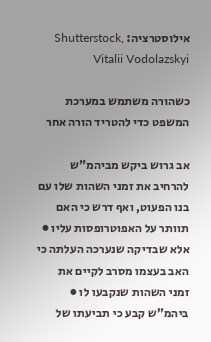אילוסטרציה: Shutterstock, Vitalii Vodolazskyi

כשהורה משתמש במערכת המשפט כדי להטריד הורה אחר

אב גרוש ביקש מביהמ"ש להרחיב את זמני השהות שלו עם בנו הפעוט, ואף דרש כי האם תוותר על האפוטרופסות עליו ● אלא שבדיקה שנערכה העלתה כי האב בעצמו מסרב לקיים את זמני השהות שנקבעו לו ● ביהמ"ש קבע כי תביעתו של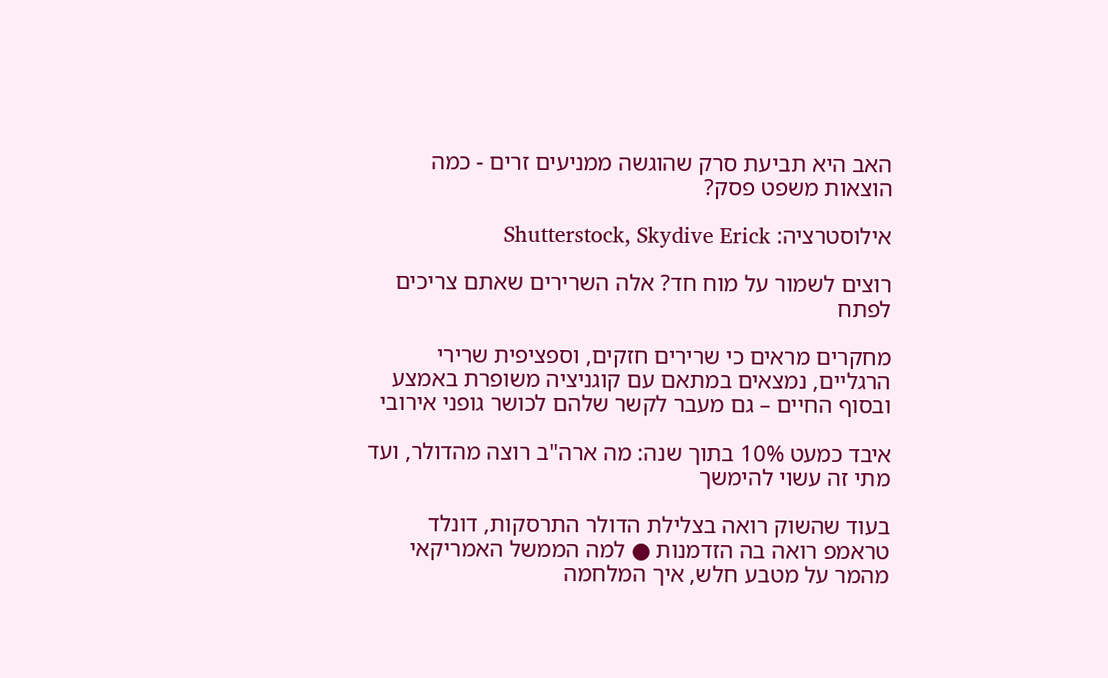האב היא תביעת סרק שהוגשה ממניעים זרים - כמה הוצאות משפט פסק?

אילוסטרציה: Shutterstock, Skydive Erick

רוצים לשמור על מוח חד? אלה השרירים שאתם צריכים לפתח

מחקרים מראים כי שרירים חזקים, וספציפית שרירי הרגליים, נמצאים במתאם עם קוגניציה משופרת באמצע ובסוף החיים – גם מעבר לקשר שלהם לכושר גופני אירובי

איבד כמעט 10% בתוך שנה: מה ארה"ב רוצה מהדולר, ועד מתי זה עשוי להימשך

בעוד שהשוק רואה בצלילת הדולר התרסקות, דונלד טראמפ רואה בה הזדמנות ● למה הממשל האמריקאי מהמר על מטבע חלש, איך המלחמה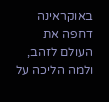באוקראינה דחפה את העולם לזהב, ולמה הליכה על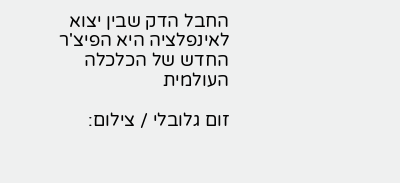החבל הדק שבין יצוא לאינפלציה היא הפיצ'ר החדש של הכלכלה העולמית

זום גלובלי / צילום: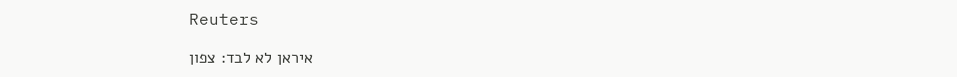Reuters

איראן לא לבד: צפון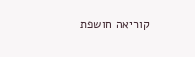קוריאה חושפת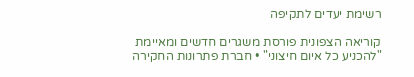רשימת יעדים לתקיפה

קוריאה הצפונית פורסת משגרים חדשים ומאיימת "להכניע כל איום חיצוני" • חברת פתרונות החקירה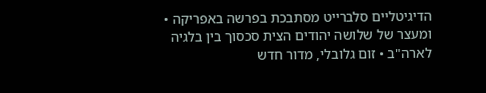הדיגיטליים סלברייט מסתבכת בפרשה באפריקה • ומעצר של שלושה יהודים הצית סכסוך בין בלגיה לארה"ב • זום גלובלי, מדור חדש